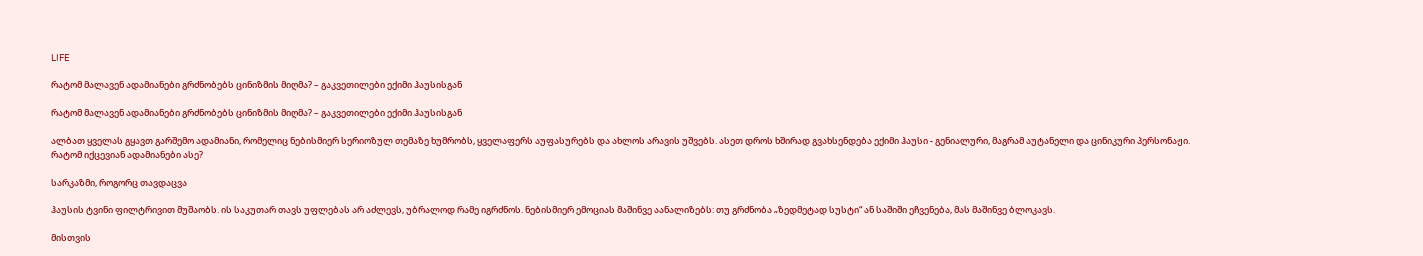LIFE

რატომ მალავენ ადამიანები გრძნობებს ცინიზმის მიღმა? – გაკვეთილები ექიმი ჰაუსისგან

რატომ მალავენ ადამიანები გრძნობებს ცინიზმის მიღმა? – გაკვეთილები ექიმი ჰაუსისგან

ალბათ ყველას გყავთ გარშემო ადამიანი, რომელიც ნებისმიერ სერიოზულ თემაზე ხუმრობს, ყველაფერს აუფასურებს და ახლოს არავის უშვებს. ასეთ დროს ხშირად გვახსენდება ექიმი ჰაუსი - გენიალური, მაგრამ აუტანელი და ცინიკური პერსონაჟი. რატომ იქცევიან ადამიანები ასე?

სარკაზმი, როგორც თავდაცვა

ჰაუსის ტვინი ფილტრივით მუშაობს. ის საკუთარ თავს უფლებას არ აძლევს, უბრალოდ რამე იგრძნოს. ნებისმიერ ემოციას მაშინვე აანალიზებს: თუ გრძნობა „ზედმეტად სუსტი“ ან საშიში ეჩვენება, მას მაშინვე ბლოკავს.

მისთვის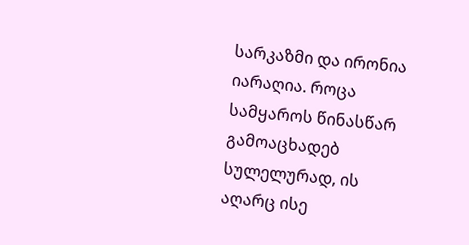სარკაზმი და ირონია იარაღია. როცა სამყაროს წინასწარ გამოაცხადებ სულელურად, ის აღარც ისე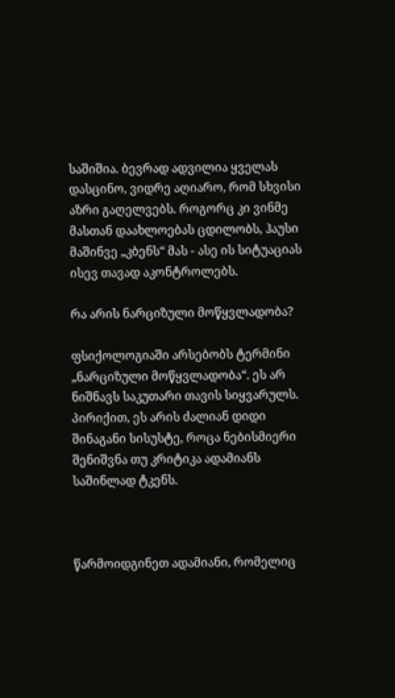საშიშია. ბევრად ადვილია ყველას დასცინო, ვიდრე აღიარო, რომ სხვისი აზრი გაღელვებს. როგორც კი ვინმე მასთან დაახლოებას ცდილობს, ჰაუსი მაშინვე „კბენს“ მას - ასე ის სიტუაციას ისევ თავად აკონტროლებს.

რა არის ნარციზული მოწყვლადობა?

ფსიქოლოგიაში არსებობს ტერმინი „ნარციზული მოწყვლადობა“. ეს არ ნიშნავს საკუთარი თავის სიყვარულს. პირიქით, ეს არის ძალიან დიდი შინაგანი სისუსტე, როცა ნებისმიერი შენიშვნა თუ კრიტიკა ადამიანს საშინლად ტკენს.



წარმოიდგინეთ ადამიანი, რომელიც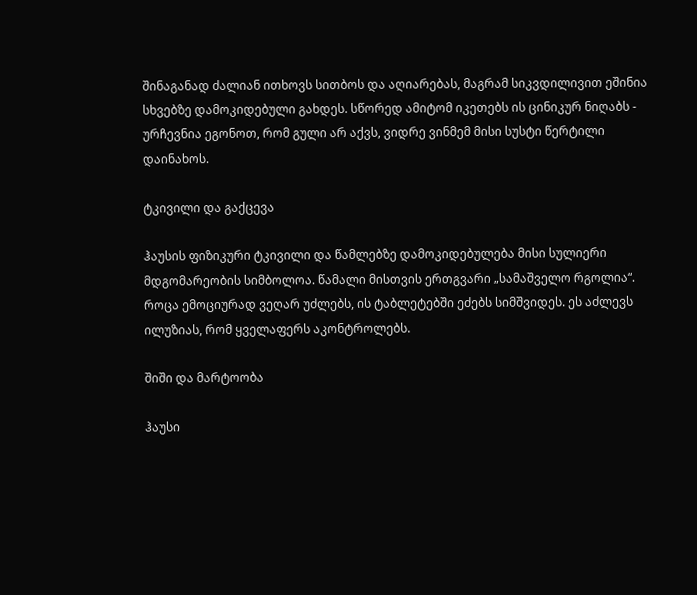შინაგანად ძალიან ითხოვს სითბოს და აღიარებას, მაგრამ სიკვდილივით ეშინია სხვებზე დამოკიდებული გახდეს. სწორედ ამიტომ იკეთებს ის ცინიკურ ნიღაბს - ურჩევნია ეგონოთ, რომ გული არ აქვს, ვიდრე ვინმემ მისი სუსტი წერტილი დაინახოს.

ტკივილი და გაქცევა

ჰაუსის ფიზიკური ტკივილი და წამლებზე დამოკიდებულება მისი სულიერი მდგომარეობის სიმბოლოა. წამალი მისთვის ერთგვარი „სამაშველო რგოლია“. როცა ემოციურად ვეღარ უძლებს, ის ტაბლეტებში ეძებს სიმშვიდეს. ეს აძლევს ილუზიას, რომ ყველაფერს აკონტროლებს.

შიში და მარტოობა

ჰაუსი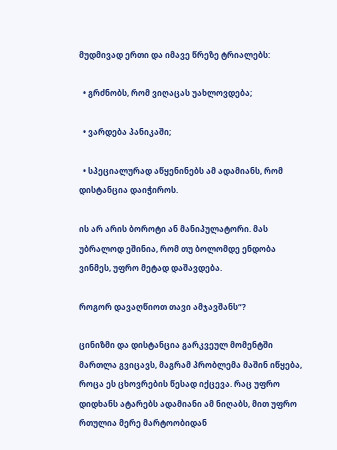მუდმივად ერთი და იმავე წრეზე ტრიალებს:

  • გრძნობს, რომ ვიღაცას უახლოვდება;

  • ვარდება პანიკაში;

  • სპეციალურად აწყენინებს ამ ადამიანს, რომ დისტანცია დაიჭიროს.

ის არ არის ბოროტი ან მანიპულატორი. მას უბრალოდ ეშინია, რომ თუ ბოლომდე ენდობა ვინმეს, უფრო მეტად დაშავდება.

როგორ დავაღწიოთ თავი ამჯავშანს“?

ცინიზმი და დისტანცია გარკვეულ მომენტში მართლა გვიცავს, მაგრამ პრობლემა მაშინ იწყება, როცა ეს ცხოვრების წესად იქცევა. რაც უფრო დიდხანს ატარებს ადამიანი ამ ნიღაბს, მით უფრო რთულია მერე მარტოობიდან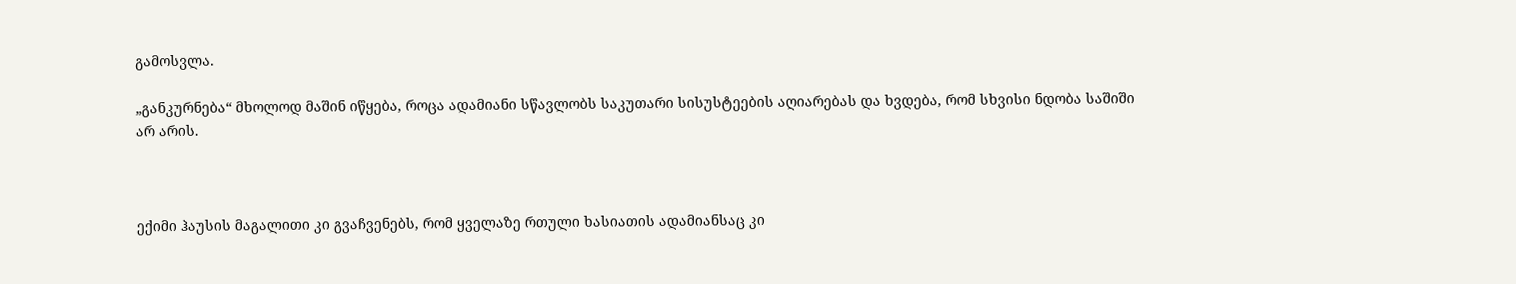გამოსვლა.

„განკურნება“ მხოლოდ მაშინ იწყება, როცა ადამიანი სწავლობს საკუთარი სისუსტეების აღიარებას და ხვდება, რომ სხვისი ნდობა საშიში არ არის.



ექიმი ჰაუსის მაგალითი კი გვაჩვენებს, რომ ყველაზე რთული ხასიათის ადამიანსაც კი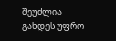შეუძლია გახდეს უფრო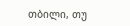თბილი, თუ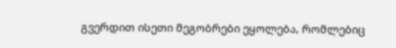გვერდით ისეთი მეგობრები ეყოლება, რომლებიც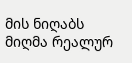მის ნიღაბს მიღმა რეალურ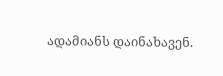ადამიანს დაინახავენ.